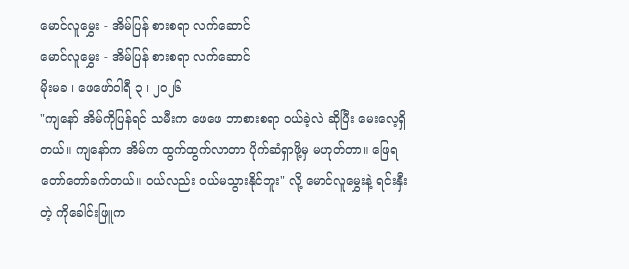မောင်လူမွှေး - အိမ်ပြန် စားစရာ လက်ဆောင်
မောင်လူမွှေး - အိမ်ပြန် စားစရာ လက်ဆောင်
မိုးမခ ၊ ဖေဖော်ဝါရီ ၃ ၊ ၂၀၂၆
"ကျနော် အိမ်ကိုပြန်ရင် သမီးက ဖေဖေ ဘာစားစရာ ဝယ်ခဲ့လဲ ဆိုပြီး မေးလေ့ရှိတယ်။ ကျနော်က အိမ်က ထွက်ထွက်လာတာ ပိုက်ဆံရှာဖို့မှ မဟုတ်တာ။ ဖြေရ တော်တော်ခက်တယ်။ ဝယ်လည်း ဝယ်မသွားနိုင်ဘူး" လို့ မောင်လူမွှေးနဲ့ ရင်းနှီးတဲ့ ကိုခေါင်းဖြူက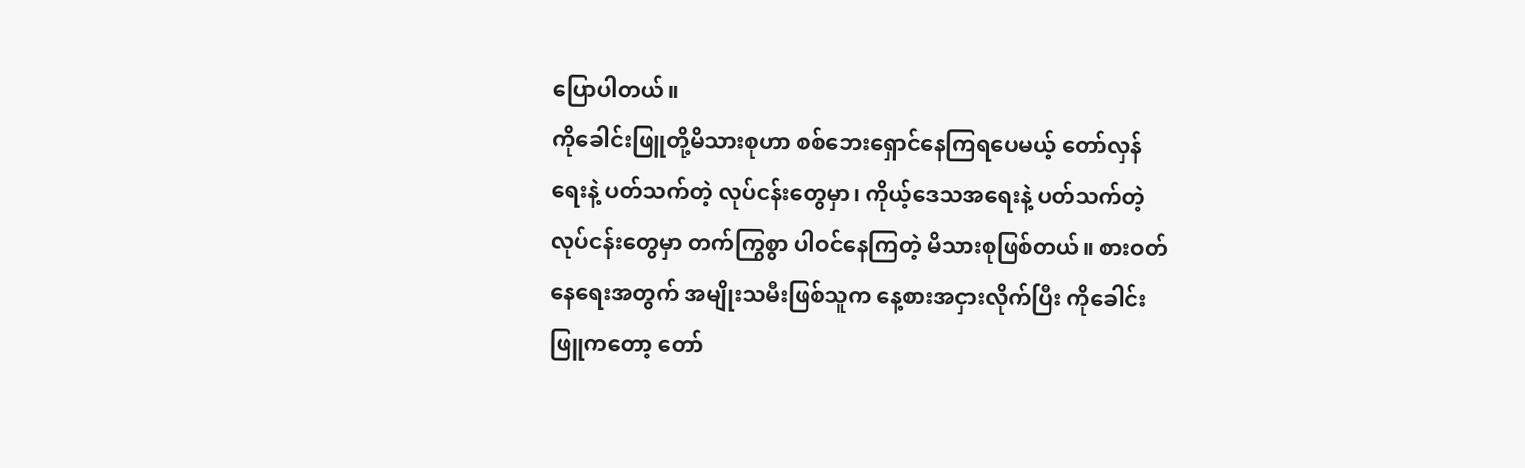ပြောပါတယ်။
ကိုခေါင်းဖြူတို့မိသားစုဟာ စစ်ဘေးရှောင်နေကြရပေမယ့် တော်လှန်ရေးနဲ့ ပတ်သက်တဲ့ လုပ်ငန်းတွေမှာ၊ ကိုယ့်ဒေသအရေးနဲ့ ပတ်သက်တဲ့ လုပ်ငန်းတွေမှာ တက်ကြွစွာ ပါဝင်နေကြတဲ့ မိသားစုဖြစ်တယ်။ စားဝတ်နေရေးအတွက် အမျိုးသမီးဖြစ်သူက နေ့စားအငှားလိုက်ပြီး ကိုခေါင်းဖြူကတော့ တော်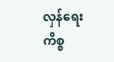လှန်ရေးကိစ္စ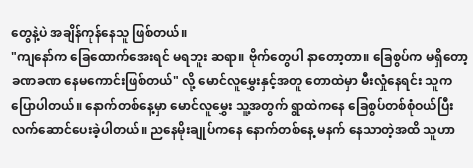တွေနဲ့ပဲ အချိန်ကုန်နေသူ ဖြစ်တယ်။
"ကျနော်က ခြေထောက်အေးရင် မရဘူး ဆရာ။ ဗိုက်တွေပါ နာတော့တာ။ ခြေစွပ်က မရှိတော့ ခဏခဏ နေမကောင်းဖြစ်တယ်" လို့ မောင်လူမွှေးနှင့်အတူ တောထဲမှာ မီးလှုံနေရင်း သူက ပြောပါတယ်။ နောက်တစ်နေ့မှာ မောင်လူမွှေး သူ့အတွက် ရွာထဲကနေ ခြေစွပ်တစ်စုံဝယ်ပြီး လက်ဆောင်ပေးခဲ့ပါတယ်။ ညနေမိုးချုပ်ကနေ နောက်တစ်နေ့ မနက် နေသာတဲ့အထိ သူဟာ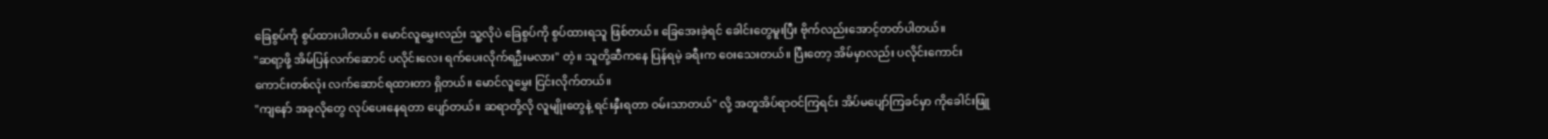ခြေစွပ်ကို စွပ်ထားပါတယ်။ မောင်လူမွှေးလည်း သူ့လိုပဲ ခြေစွပ်ကို စွပ်ထားရသူ ဖြစ်တယ်။ ခြေအေးခဲ့ရင် ခေါင်းတွေမူးပြီး ဗိုက်လည်းအောင့်တတ်ပါတယ်။
"ဆရာ့ဖို့ အိမ်ပြန်လက်ဆောင် ပလိုင်းလေး ရက်ပေးလိုက်ရဦးမလား" တဲ့။ သူတို့ဆီကနေ ပြန်ရမဲ့ ခရီးက ဝေးသေးတယ်။ ပြီးတော့ အိမ်မှာလည်း ပလိုင်းကောင်းကောင်းတစ်လုံး လက်ဆောင်ရထားတာ ရှိတယ်။ မောင်လူမွှေး ငြင်းလိုက်တယ်။
"ကျနော် အခုလိုတွေ လုပ်ပေးနေရတာ ပျော်တယ်။ ဆရာတို့လို လူမျိုးတွေနဲ့ ရင်းနှီးရတာ ဝမ်းသာတယ်" လို့ အတူအိပ်ရာဝင်ကြရင်း အိပ်မပျော်ကြခင်မှာ ကိုခေါင်းဖြူ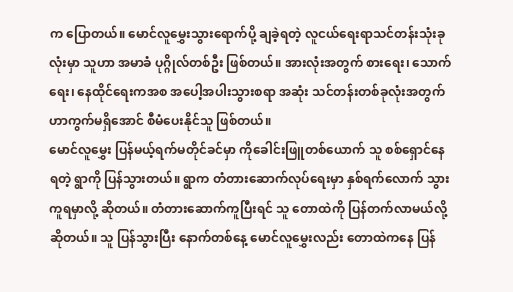က ပြောတယ်။ မောင်လူမွှေးသွားရောက်ပို့ ချခဲ့ရတဲ့ လူငယ်ရေးရာသင်တန်းသုံးခုလုံးမှာ သူဟာ အမာခံ ပုဂ္ဂိုလ်တစ်ဦး ဖြစ်တယ်။ အားလုံးအတွက် စားရေး၊ သောက်ရေး၊ နေထိုင်ရေးကအစ အပေါ့အပါးသွားစရာ အဆုံး သင်တန်းတစ်ခုလုံးအတွက် ဟာကွက်မရှိအောင် စီမံပေးနိုင်သူ ဖြစ်တယ်။
မောင်လူမွှေး ပြန်မယ့်ရက်မတိုင်ခင်မှာ ကိုခေါင်းဖြူတစ်ယောက် သူ စစ်ရှောင်နေရတဲ့ ရွာကို ပြန်သွားတယ်။ ရွာက တံတားဆောက်လုပ်ရေးမှာ နှစ်ရက်လောက် သွားကူရမှာလို့ ဆိုတယ်။ တံတားဆောက်ကူပြီးရင် သူ တောထဲကို ပြန်တက်လာမယ်လို့ ဆိုတယ်။ သူ ပြန်သွားပြီး နောက်တစ်နေ့ မောင်လူမွှေးလည်း တောထဲကနေ ပြန်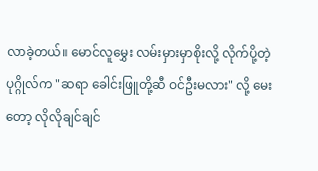လာခဲ့တယ်။ မောင်လူမွှေး လမ်းမှားမှာစိုးလို့ လိုက်ပို့တဲ့ ပုဂ္ဂိုလ်က "ဆရာ ခေါင်းဖြူတို့ဆီ ဝင်ဦးမလား" လို့ မေးတော့ လိုလိုချင်ချင်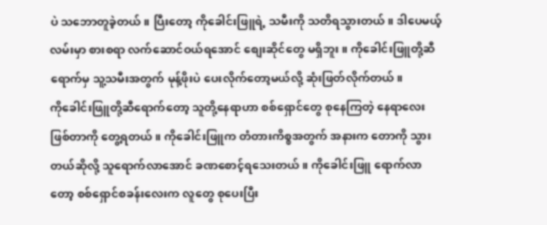ပဲ သဘောတူခဲ့တယ်။ ပြီးတော့ ကိုခေါင်းဖြူရဲ့ သမီးကို သတိရသွားတယ်။ ဒါပေမယ့် လမ်းမှာ စားစရာ လက်ဆောင်ဝယ်ရအောင် စျေးဆိုင်တွေ မရှိဘူး။ ကိုခေါင်းဖြူတို့ဆီရောက်မှ သူ့သမီးအတွက် မုန့်ဖိုးပဲ ပေးလိုက်တော့မယ်လို့ ဆုံးဖြတ်လိုက်တယ်။
ကိုခေါင်းဖြူတို့ဆီရောက်တော့ သူတို့နေရာဟာ စစ်ရှောင်တွေ စုနေကြတဲ့ နေရာလေးဖြစ်တာကို တွေ့ရတယ်။ ကိုခေါင်းဖြူက တံတားကိစ္စအတွက် အနားက တောကို သွားတယ်ဆိုလို့ သူရောက်လာအောင် ခဏစောင့်ရသေးတယ်။ ကိုခေါင်းဖြူ ရောက်လာတော့ စစ်ရှောင်စခန်းလေးက လူတွေ စုပေးပြီး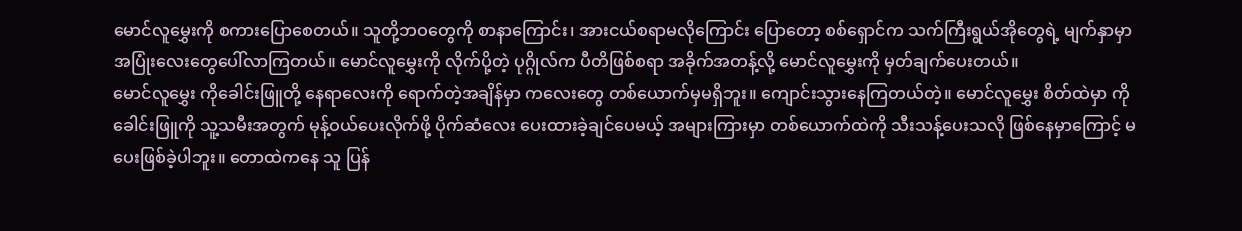မောင်လူမွှေးကို စကားပြောစေတယ်။ သူတို့ဘဝတွေကို စာနာကြောင်း၊ အားငယ်စရာမလိုကြောင်း ပြောတော့ စစ်ရှောင်က သက်ကြီးရွယ်အိုတွေရဲ့ မျက်နှာမှာ အပြုံးလေးတွေပေါ်လာကြတယ်။ မောင်လူမွှေးကို လိုက်ပို့တဲ့ ပုဂ္ဂိုလ်က ပီတိဖြစ်စရာ အခိုက်အတန့်လို့ မောင်လူမွှေးကို မှတ်ချက်ပေးတယ်။
မောင်လူမွှေး ကိုခေါင်းဖြူတို့ နေရာလေးကို ရောက်တဲ့အချိန်မှာ ကလေးတွေ တစ်ယောက်မှမရှိဘူး။ ကျောင်းသွားနေကြတယ်တဲ့။ မောင်လူမွှေး စိတ်ထဲမှာ ကိုခေါင်းဖြူကို သူ့သမီးအတွက် မုန့်ဝယ်ပေးလိုက်ဖို့ ပိုက်ဆံလေး ပေးထားခဲ့ချင်ပေမယ့် အများကြားမှာ တစ်ယောက်ထဲကို သီးသန့်ပေးသလို ဖြစ်နေမှာကြောင့် မပေးဖြစ်ခဲ့ပါဘူး။ တောထဲကနေ သူ ပြန်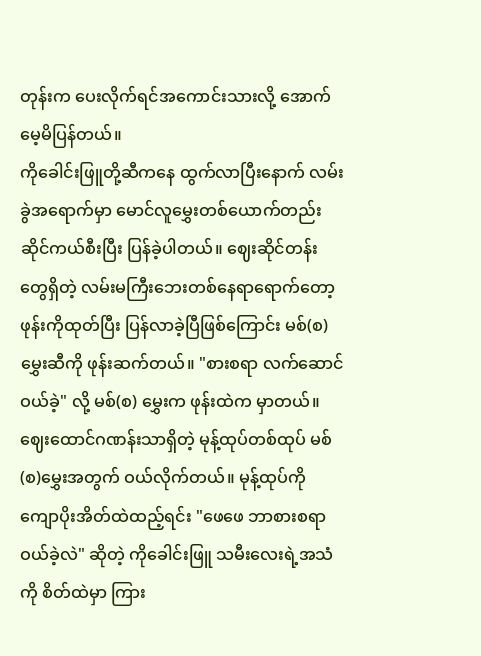တုန်းက ပေးလိုက်ရင်အကောင်းသားလို့ အောက်မေ့မိပြန်တယ်။
ကိုခေါင်းဖြူတို့ဆီကနေ ထွက်လာပြီးနောက် လမ်းခွဲအရောက်မှာ မောင်လူမွှေးတစ်ယောက်တည်း ဆိုင်ကယ်စီးပြီး ပြန်ခဲ့ပါတယ်။ ဈေးဆိုင်တန်းတွေရှိတဲ့ လမ်းမကြီးဘေးတစ်နေရာရောက်တော့ ဖုန်းကိုထုတ်ပြီး ပြန်လာခဲ့ပြီဖြစ်ကြောင်း မစ်(စ)မွှေးဆီကို ဖုန်းဆက်တယ်။ "စားစရာ လက်ဆောင်ဝယ်ခဲ့" လို့ မစ်(စ) မွှေးက ဖုန်းထဲက မှာတယ်။ ဈေးထောင်ဂဏန်းသာရှိတဲ့ မုန့်ထုပ်တစ်ထုပ် မစ်(စ)မွှေးအတွက် ဝယ်လိုက်တယ်။ မုန့်ထုပ်ကို ကျောပိုးအိတ်ထဲထည့်ရင်း "ဖေဖေ ဘာစားစရာဝယ်ခဲ့လဲ" ဆိုတဲ့ ကိုခေါင်းဖြူ သမီးလေးရဲ့အသံကို စိတ်ထဲမှာ ကြား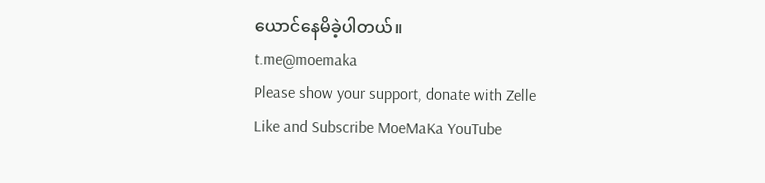ယောင်နေမိခဲ့ပါတယ်။
t.me@moemaka
Please show your support, donate with Zelle
Like and Subscribe MoeMaKa YouTube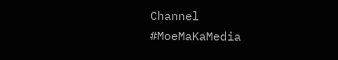Channel
#MoeMaKaMedia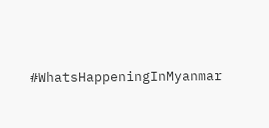#WhatsHappeningInMyanmar